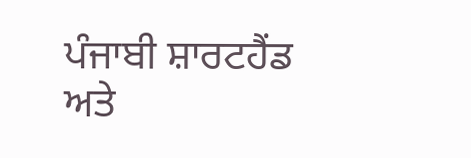ਪੰਜਾਬੀ ਸ਼ਾਰਟਹੈਂਡ ਅਤੇ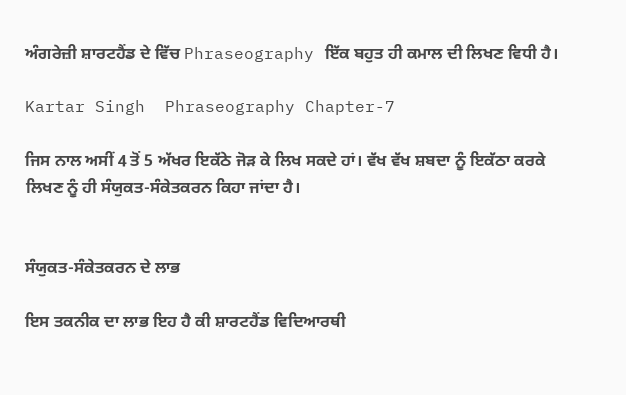ਅੰਗਰੇਜ਼ੀ ਸ਼ਾਰਟਹੈਂਡ ਦੇ ਵਿੱਚ Phraseography ਇੱਕ ਬਹੁਤ ਹੀ ਕਮਾਲ ਦੀ ਲਿਖਣ ਵਿਧੀ ਹੈ।

Kartar Singh  Phraseography Chapter-7

ਜਿਸ ਨਾਲ ਅਸੀਂ 4 ਤੋਂ 5 ਅੱਖਰ ਇਕੱਠੇ ਜੋੜ ਕੇ ਲਿਖ ਸਕਦੇ ਹਾਂ। ਵੱਖ ਵੱਖ ਸ਼ਬਦਾ ਨੂੰ ਇਕੱਠਾ ਕਰਕੇ ਲਿਖਣ ਨੂੰ ਹੀ ਸੰਯੁਕਤ-ਸੰਕੇਤਕਰਨ ਕਿਹਾ ਜਾਂਦਾ ਹੈ।


ਸੰਯੁਕਤ-ਸੰਕੇਤਕਰਨ ਦੇ ਲਾਭ

ਇਸ ਤਕਨੀਕ ਦਾ ਲਾਭ ਇਹ ਹੈ ਕੀ ਸ਼ਾਰਟਹੈਂਡ ਵਿਦਿਆਰਥੀ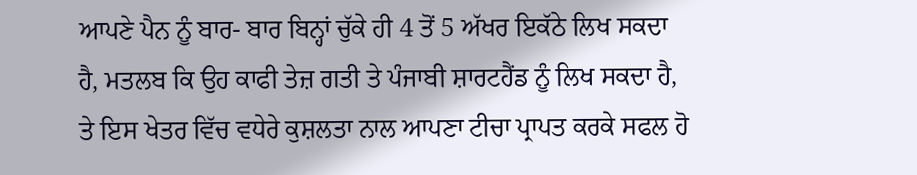ਆਪਣੇ ਪੈਨ ਨੂੰ ਬਾਰ- ਬਾਰ ਬਿਨ੍ਹਾਂ ਚੁੱਕੇ ਹੀ 4 ਤੋਂ 5 ਅੱਖਰ ਇਕੱਠੇ ਲਿਖ ਸਕਦਾ ਹੈ, ਮਤਲਬ ਕਿ ਉਹ ਕਾਫੀ ਤੇਜ਼ ਗਤੀ ਤੇ ਪੰਜਾਬੀ ਸ਼ਾਰਟਹੈਂਡ ਨੂੰ ਲਿਖ ਸਕਦਾ ਹੈ, ਤੇ ਇਸ ਖੇਤਰ ਵਿੱਚ ਵਧੇਰੇ ਕੁਸ਼ਲਤਾ ਨਾਲ ਆਪਣਾ ਟੀਚਾ ਪ੍ਰਾਪਤ ਕਰਕੇ ਸਫਲ ਹੋ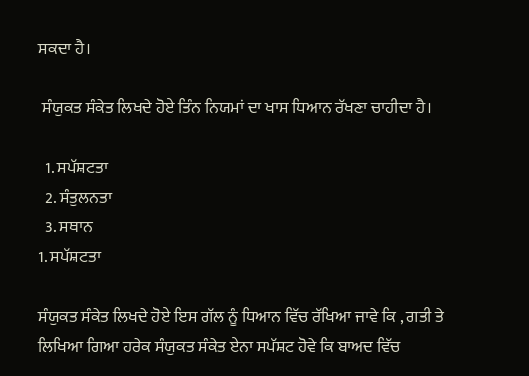ਸਕਦਾ ਹੈ।

 ਸੰਯੁਕਤ ਸੰਕੇਤ ਲਿਖਦੇ ਹੋਏ ਤਿੰਨ ਨਿਯਮਾਂ ਦਾ ਖਾਸ ਧਿਆਨ ਰੱਖਣਾ ਚਾਹੀਦਾ ਹੈ।

  1. ਸਪੱਸ਼ਟਤਾ
  2. ਸੰਤੁਲਨਤਾ
  3. ਸਥਾਨ
1. ਸਪੱਸ਼ਟਤਾ

ਸੰਯੁਕਤ ਸੰਕੇਤ ਲਿਖਦੇ ਹੋਏ ਇਸ ਗੱਲ ਨੂੰ ਧਿਆਨ ਵਿੱਚ ਰੱਖਿਆ ਜਾਵੇ ਕਿ , ਗਤੀ ਤੇ ਲਿਖਿਆ ਗਿਆ ਹਰੇਕ ਸੰਯੁਕਤ ਸੰਕੇਤ ਏਨਾ ਸਪੱਸ਼ਟ ਹੋਵੇ ਕਿ ਬਾਅਦ ਵਿੱਚ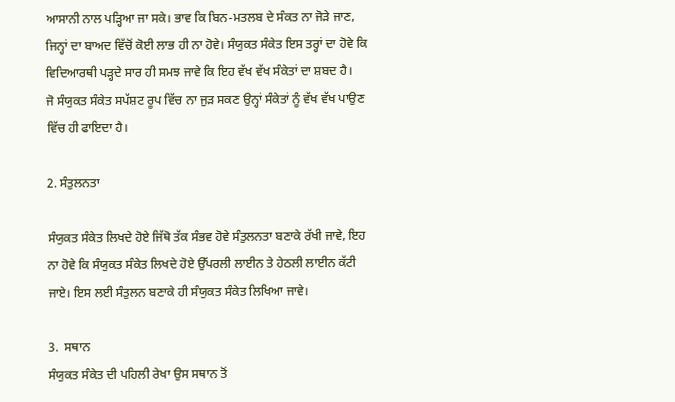ਆਸਾਨੀ ਨਾਲ ਪੜ੍ਹਿਆ ਜਾ ਸਕੇ। ਭਾਵ ਕਿ ਬਿਨ-ਮਤਲਬ ਦੇ ਸੰਕਤ ਨਾ ਜੋੜੇ ਜਾਣ, ਜਿਨ੍ਹਾਂ ਦਾ ਬਾਅਦ ਵਿੱਚੋਂ ਕੋਈ ਲਾਭ ਹੀ ਨਾ ਹੋਵੇ। ਸੰਯੁਕਤ ਸੰਕੇਤ ਇਸ ਤਰ੍ਹਾਂ ਦਾ ਹੋਵੇ ਕਿ ਵਿਦਿਆਰਥੀ ਪੜ੍ਹਦੇ ਸਾਰ ਹੀ ਸਮਝ ਜਾਵੇ ਕਿ ਇਹ ਵੱਖ ਵੱਖ ਸੰਕੇਤਾਂ ਦਾ ਸ਼ਬਦ ਹੈ।
ਜੋ ਸੰਯੁਕਤ ਸੰਕੇਤ ਸਪੱਸ਼ਟ ਰੂਪ ਵਿੱਚ ਨਾ ਜੁੜ ਸਕਣ ਉਨ੍ਹਾਂ ਸੰਕੇਤਾਂ ਨੂੰ ਵੱਖ ਵੱਖ ਪਾਉਣ ਵਿੱਚ ਹੀ ਫਾਇਦਾ ਹੈ।

2. ਸੰਤੁਲਨਤਾ

ਸੰਯੁਕਤ ਸੰਕੇਤ ਲਿਖਦੇ ਹੋਏ ਜਿੱਥੋ ਤੱਕ ਸੰਭਵ ਹੋਵੇ ਸੰਤੁਲਨਤਾ ਬਣਾਕੇ ਰੱਖੀ ਜਾਵੇ, ਇਹ ਨਾ ਹੋਵੇ ਕਿ ਸੰਯੁਕਤ ਸੰਕੇਤ ਲਿਖਦੇ ਹੋਏ ਉੱਪਰਲੀ ਲਾਈਨ ਤੇ ਹੇਠਲੀ ਲਾਈਨ ਕੱਟੀ ਜਾਏ। ਇਸ ਲਈ ਸੰਤੁਲਨ ਬਣਾਕੇ ਹੀ ਸੰਯੁਕਤ ਸੰਕੇਤ ਲਿਖਿਆ ਜਾਵੇ।

3.  ਸਥਾਨ
ਸੰਯੁਕਤ ਸੰਕੇਤ ਦੀ ਪਹਿਲੀ ਰੇਖਾ ਉਸ ਸਥਾਨ ਤੋਂ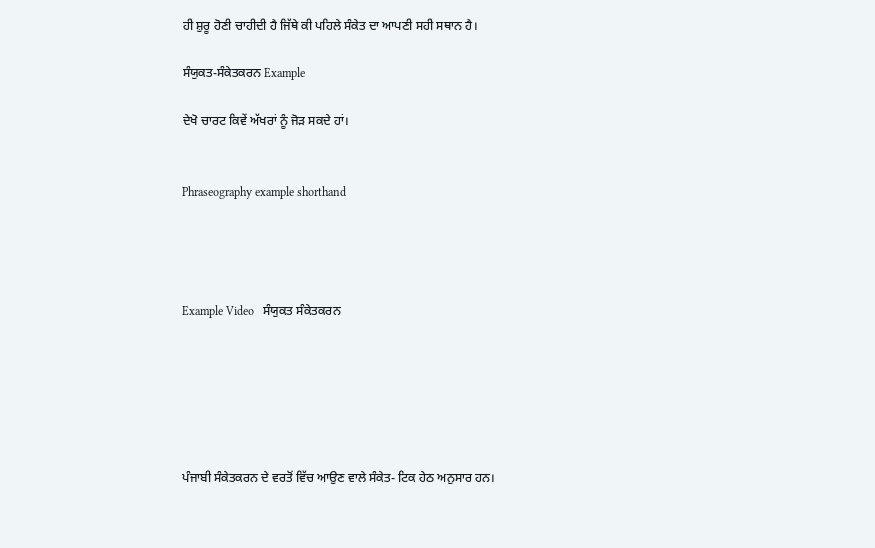ਹੀ ਸ਼ੁਰੂ ਹੋਣੀ ਚਾਹੀਦੀ ਹੈ ਜਿੱਥੇ ਕੀ ਪਹਿਲੇ ਸੰਕੇਤ ਦਾ ਆਪਣੀ ਸਹੀ ਸਥਾਨ ਹੈ।

ਸੰਯੁਕਤ-ਸੰਕੇਤਕਰਨ Example

ਦੇਖੋ ਚਾਰਟ ਕਿਵੇਂ ਅੱਖਰਾਂ ਨੂੰ ਜੋੜ ਸਕਦੇ ਹਾਂ।


Phraseography example shorthand




Example Video   ਸੰਯੁਕਤ ਸੰਕੇਤਕਰਨ






ਪੰਜਾਬੀ ਸੰਕੇਤਕਰਨ ਦੇ ਵਰਤੋਂ ਵਿੱਚ ਆਉਣ ਵਾਲੇ ਸੰਕੇਤ- ਟਿਕ ਹੇਠ ਅਨੁਸਾਰ ਹਨ।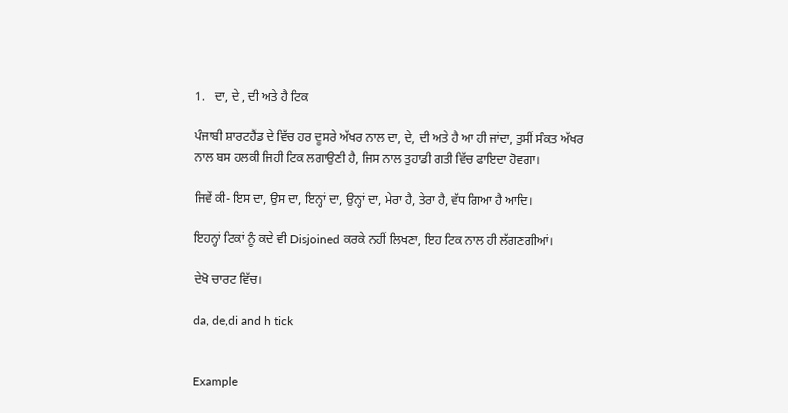1.   ਦਾ, ਦੇ , ਦੀ ਅਤੇ ਹੈ ਟਿਕ

ਪੰਜਾਬੀ ਸ਼ਾਰਟਹੈਂਡ ਦੇ ਵਿੱਚ ਹਰ ਦੂਸਰੇ ਅੱਖਰ ਨਾਲ ਦਾ, ਦੇ, ਦੀ ਅਤੇ ਹੈ ਆ ਹੀ ਜਾਂਦਾ, ਤੁਸੀਂ ਸੰਕਤ ਅੱਖਰ ਨਾਲ ਬਸ ਹਲਕੀ ਜਿਹੀ ਟਿਕ ਲਗਾਉਣੀ ਹੈ, ਜਿਸ ਨਾਲ ਤੁਹਾਡੀ ਗਤੀ ਵਿੱਚ ਫਾਇਦਾ ਹੋਵਗਾ।

ਜਿਵੇਂ ਕੀ- ਇਸ ਦਾ, ਉਸ ਦਾ, ਇਨ੍ਹਾਂ ਦਾ, ਉਨ੍ਹਾਂ ਦਾ, ਮੇਰਾ ਹੈ, ਤੇਰਾ ਹੈ, ਵੱਧ ਗਿਆ ਹੈ ਆਦਿ।

ਇਹਨ੍ਹਾਂ ਟਿਕਾਂ ਨੂੰ ਕਦੇ ਵੀ Disjoined ਕਰਕੇ ਨਹੀਂ ਲਿਖਣਾ, ਇਹ ਟਿਕ ਨਾਲ ਹੀ ਲੱਗਣਗੀਆਂ।

ਦੇਖੋ ਚਾਰਟ ਵਿੱਚ।

da, de,di and h tick


Example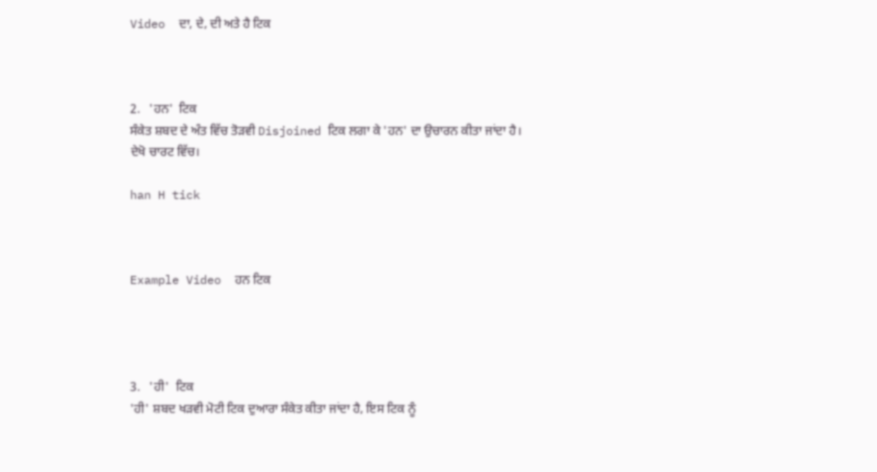Video  ਦਾ, ਦੇ, ਦੀ ਅਤੇ ਹੈ ਟਿਕ



2.   'ਹਨ'  ਟਿਕ
ਸੰਕੇਤ ਸ਼ਬਦ ਦੇ ਅੰਤ ਵਿੱਚ ਤੋੜਵੀ Disjoined ਟਿਕ ਲਗਾ ਕੇ 'ਹਨ' ਦਾ ਉਚਾਰਨ ਕੀਤਾ ਜਾਂਦਾ ਹੈ।
ਦੇਖੋ ਚਾਰਟ ਵਿੱਚ।

han H tick



Example Video  ਹਨ ਟਿਕ




3.   'ਹੀ'  ਟਿਕ
'ਹੀ' ਸ਼ਬਦ ਖੜਵੀ ਮੋਟੀ ਟਿਕ ਦੁਆਰਾ ਸੰਕੇਤ ਕੀਤਾ ਜਾਂਦਾ ਹੈ, ਇਸ ਟਿਕ ਨੂੰ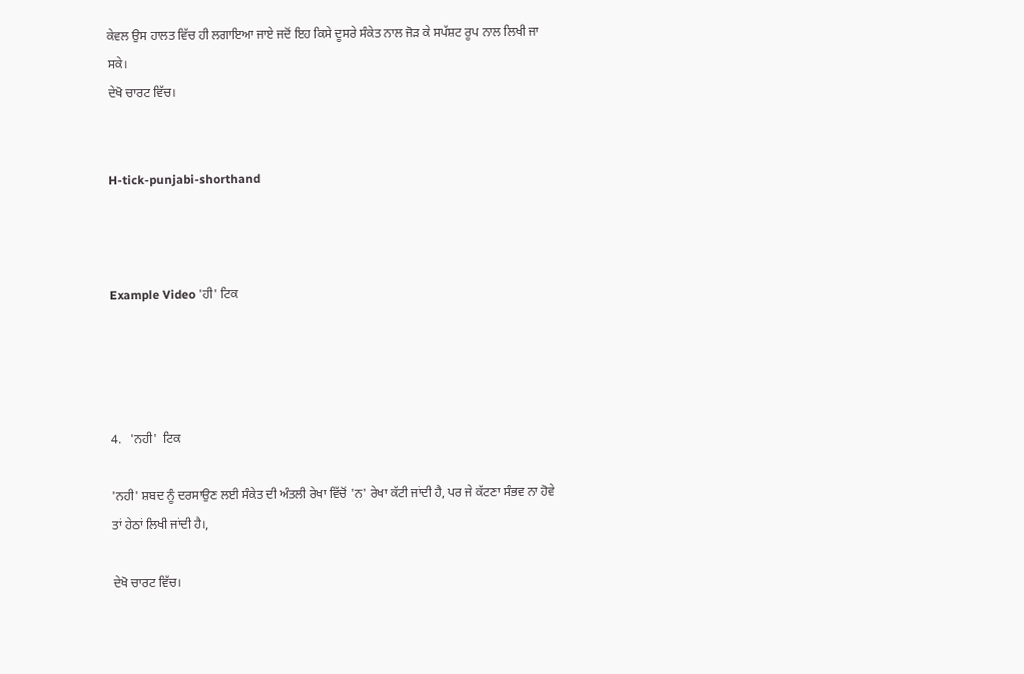ਕੇਵਲ ਉਸ ਹਾਲਤ ਵਿੱਚ ਹੀ ਲਗਾਇਆ ਜਾਏ ਜਦੋਂ ਇਹ ਕਿਸੇ ਦੂਸਰੇ ਸੰਕੇਤ ਨਾਲ ਜੋੜ ਕੇ ਸਪੱਸ਼ਟ ਰੂਪ ਨਾਲ ਲਿਖੀ ਜਾ ਸਕੇ।
ਦੇਖੋ ਚਾਰਟ ਵਿੱਚ।


H-tick-punjabi-shorthand



Example Video 'ਹੀ' ਟਿਕ




4.   'ਨਹੀ'  ਟਿਕ

'ਨਹੀ' ਸ਼ਬਦ ਨੂੰ ਦਰਸਾਉਣ ਲਈ ਸੰਕੇਤ ਦੀ ਅੰਤਲੀ ਰੇਖਾ ਵਿੱਚੋਂ 'ਨ' ਰੇਖਾ ਕੱਟੀ ਜਾਂਦੀ ਹੈ, ਪਰ ਜੇ ਕੱਟਣਾ ਸੰਭਵ ਨਾ ਹੋਵੇ ਤਾਂ ਹੇਠਾਂ ਲਿਖੀ ਜਾਂਦੀ ਹੈ।,

ਦੇਖੋ ਚਾਰਟ ਵਿੱਚ।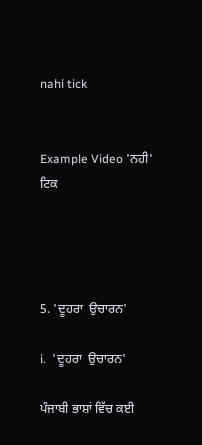nahi tick


Example Video 'ਨਹੀ' ਟਿਕ




5. 'ਦੂਹਰਾ  ਉਚਾਰਨ'

i.  'ਦੂਹਰਾ  ਉਚਾਰਨ'

ਪੰਜਾਬੀ ਭਾਸ਼ਾਂ ਵਿੱਚ ਕਈ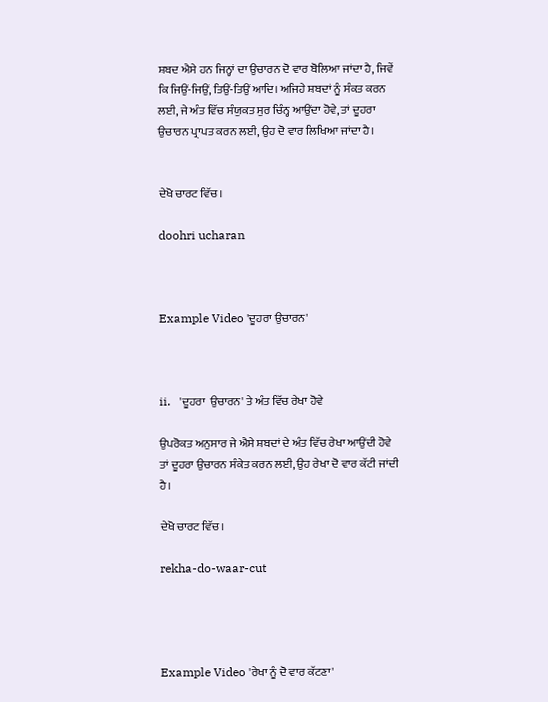ਸ਼ਬਦ ਐਸੇ ਹਨ ਜਿਨ੍ਹਾਂ ਦਾ ਉਚਾਰਨ ਦੋ ਵਾਰ ਬੋਲਿਆ ਜਾਂਦਾ ਹੈ, ਜਿਵੇਂ ਕਿ ਜਿਉਂ-ਜਿਉਂ, ਤਿਉਂ-ਤਿਉਂ ਆਦਿ। ਅਜਿਹੇ ਸ਼ਬਦਾਂ ਨੂੰ ਸੰਕਤ ਕਰਨ ਲਈ, ਜੇ ਅੰਤ ਵਿੱਚ ਸੰਯੁਕਤ ਸੁਰ ਚਿੰਨ੍ਹ ਆਉਂਦਾ ਹੋਵੇ, ਤਾਂ ਦੂਹਰਾ ਉਚਾਰਨ ਪ੍ਰਾਪਤ ਕਰਨ ਲਈ, ਉਹ ਦੋ ਵਾਰ ਲਿਖਿਆ ਜਾਂਦਾ ਹੈ।


ਦੇਖੋ ਚਾਰਟ ਵਿੱਚ।

doohri ucharan



Example Video 'ਦੂਹਰਾ ਉਚਾਰਨ'



ii.   'ਦੂਹਰਾ  ਉਚਾਰਨ' ਤੇ ਅੰਤ ਵਿੱਚ ਰੇਖਾ ਹੋਵੇ

ਉਪਰੋਕਤ ਅਨੁਸਾਰ ਜੇ ਐਸੇ ਸ਼ਬਦਾਂ ਦੇ ਅੰਤ ਵਿੱਚ ਰੇਖਾ ਆਉਂਦੀ ਹੋਵੇ ਤਾਂ ਦੂਹਰਾ ਉਚਾਰਨ ਸੰਕੇਤ ਕਰਨ ਲਈ, ਉਹ ਰੇਖਾ ਦੋ ਵਾਰ ਕੱਟੀ ਜਾਂਦੀ ਹੈ।

ਦੇਖੋ ਚਾਰਟ ਵਿੱਚ।

rekha-do-waar-cut




Example Video 'ਰੇਖਾ ਨੂੰ ਦੋ ਵਾਰ ਕੱਟਣਾ'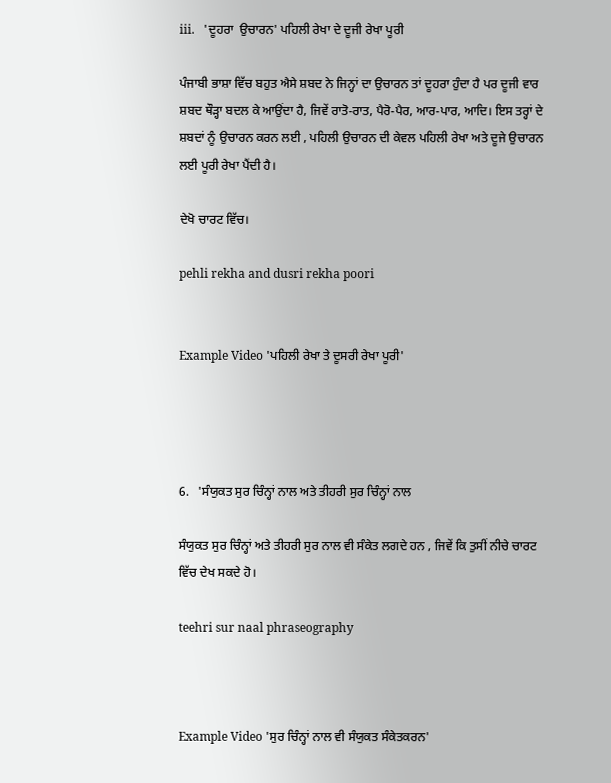iii.   'ਦੂਹਰਾ  ਉਚਾਰਨ' ਪਹਿਲੀ ਰੇਖਾ ਦੇ ਦੂਜੀ ਰੇਖਾ ਪੂਰੀ

ਪੰਜਾਬੀ ਭਾਸ਼ਾ ਵਿੱਚ ਬਹੁਤ ਐਸੇ ਸ਼ਬਦ ਨੇ ਜਿਨ੍ਹਾਂ ਦਾ ਉਚਾਰਨ ਤਾਂ ਦੂਹਰਾ ਹੁੰਦਾ ਹੈ ਪਰ ਦੂਜੀ ਵਾਰ ਸ਼ਬਦ ਥੌੜ੍ਹਾ ਬਦਲ ਕੇ ਆਉਂਦਾ ਹੈ, ਜਿਵੇਂ ਰਾਤੋ-ਰਾਤ, ਪੈਰੋ-ਪੈਰ, ਆਰ-ਪਾਰ, ਆਦਿ। ਇਸ ਤਰ੍ਹਾਂ ਦੇ ਸ਼ਬਦਾਂ ਨੂੰ ਉਚਾਰਨ ਕਰਨ ਲਈ , ਪਹਿਲੀ ਉਚਾਰਨ ਦੀ ਕੇਵਲ ਪਹਿਲੀ ਰੇਖਾ ਅਤੇ ਦੂਜੇ ਉਚਾਰਨ ਲਈ ਪੂਰੀ ਰੇਖਾ ਪੈਂਦੀ ਹੈ।

ਦੇਖੋ ਚਾਰਟ ਵਿੱਚ।

pehli rekha and dusri rekha poori


Example Video 'ਪਹਿਲੀ ਰੇਖਾ ਤੇ ਦੂਸਰੀ ਰੇਖਾ ਪੂਰੀ'




6.   'ਸੰਯੁਕਤ ਸੁਰ ਚਿੰਨ੍ਹਾਂ ਨਾਲ ਅਤੇ ਤੀਹਰੀ ਸੁਰ ਚਿੰਨ੍ਹਾਂ ਨਾਲ

ਸੰਯੁਕਤ ਸੁਰ ਚਿੰਨ੍ਹਾਂ ਅਤੇ ਤੀਹਰੀ ਸੁਰ ਨਾਲ ਵੀ ਸੰਕੇਤ ਲਗਦੇ ਹਨ , ਜਿਵੇਂ ਕਿ ਤੁਸੀਂ ਨੀਚੇ ਚਾਰਟ ਵਿੱਚ ਦੇਖ ਸਕਦੇ ਹੋ।

teehri sur naal phraseography



Example Video 'ਸੁਰ ਚਿੰਨ੍ਹਾਂ ਨਾਲ ਵੀ ਸੰਯੁਕਤ ਸੰਕੇਤਕਰਨ'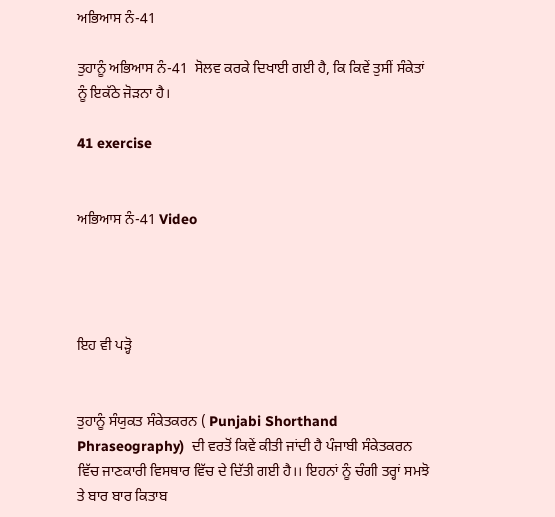ਅਭਿਆਸ ਨੰ-41

ਤੁਹਾਨੂੰ ਅਭਿਆਸ ਨੰ-41  ਸੋਲਵ ਕਰਕੇ ਦਿਖਾਈ ਗਈ ਹੈ, ਕਿ ਕਿਵੇਂ ਤੁਸੀਂ ਸੰਕੇਤਾਂ ਨੂੰ ਇਕੱਠੇ ਜੋੜਨਾ ਹੈ।

41 exercise


ਅਭਿਆਸ ਨੰ-41 Video




ਇਹ ਵੀ ਪੜ੍ਹੋ


ਤੁਹਾਨੂੰ ਸੰਯੁਕਤ ਸੰਕੇਤਕਰਨ ( Punjabi Shorthand Phraseography)  ਦੀ ਵਰਤੋਂ ਕਿਵੇਂ ਕੀਤੀ ਜਾਂਦੀ ਹੈ ਪੰਜਾਬੀ ਸੰਕੇਤਕਰਨ ਵਿੱਚ ਜਾਣਕਾਰੀ ਵਿਸਥਾਰ ਵਿੱਚ ਦੇ ਦਿੱਤੀ ਗਈ ਹੈ।। ਇਹਨਾਂ ਨੂੰ ਚੰਗੀ ਤਰ੍ਹਾਂ ਸਮਝੋ ਤੇ ਬਾਰ ਬਾਰ ਕਿਤਾਬ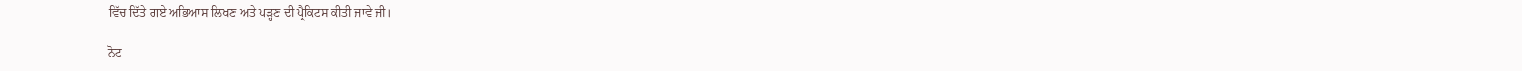ਵਿੱਚ ਦਿੱਤੇ ਗਏ ਅਭਿਆਸ ਲਿਖਣ ਅਤੇ ਪੜ੍ਹਣ ਦੀ ਪ੍ਰੈਕਿਟਸ ਕੀਤੀ ਜਾਵੇ ਜੀ।

ਨੋਟ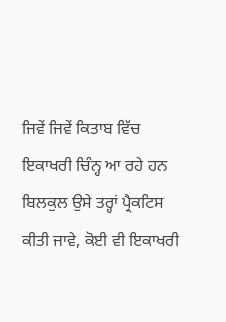ਜਿਵੇਂ ਜਿਵੇਂ ਕਿਤਾਬ ਵਿੱਚ ਇਕਾਖਰੀ ਚਿੰਨ੍ਹ ਆ ਰਹੇ ਹਨ ਬਿਲਕੁਲ ਉਸੇ ਤਰ੍ਹਾਂ ਪ੍ਰੈਕਟਿਸ ਕੀਤੀ ਜਾਵੇ, ਕੋਈ ਵੀ ਇਕਾਖਰੀ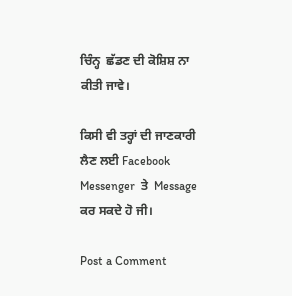ਚਿੰਨ੍ਹ  ਛੱਡਣ ਦੀ ਕੋਸ਼ਿਸ਼ ਨਾ ਕੀਤੀ ਜਾਵੇ।

ਕਿਸੀ ਵੀ ਤਰ੍ਹਾਂ ਦੀ ਜਾਣਕਾਰੀ ਲੈਣ ਲਈ Facebook Messenger  ਤੇ  Message
ਕਰ ਸਕਦੇ ਹੋ ਜੀ।

Post a Comment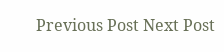Previous Post Next Post